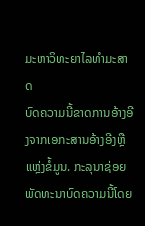ມະຫາວິທະຍາໄລທຳມະສາດ
ບົດຄວາມນີ້ຂາດການອ້າງອີງຈາກເອກະສານອ້າງອີງຫຼືແຫຼ່ງຂໍ້ມູນ. ກະລຸນາຊ່ອຍພັດທະນາບົດຄວາມນີ້ໂດຍ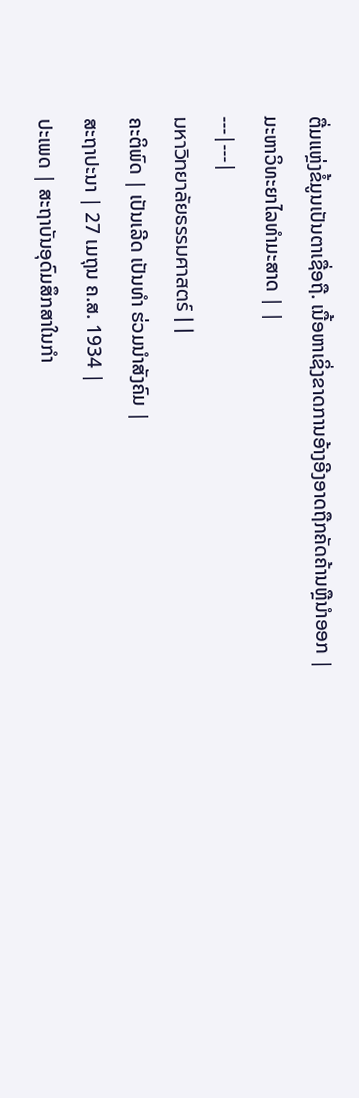ຕື່ມແຫຼ່ງຂໍ້ມູນເປັນຕາເຊື່ອຖື. ເນື້ອຫາເຊິ່ງຂາດການອ້າງອີງອາດຖືກຄັດຄ້ານຫຼືນຳອອກ |
ມະຫາວິທະຍາໄລທຳມະສາດ | |
---|---|
มหาวิทยาลัยธรรมศาสตร์ | |
ຄະຕິພົດ | ເປັນເລີດ ເປັນທຳ ຮ່ວມນຳສັງຄົມ |
ສະຖາປະນາ | 27 ເມຖຸນ ຄ.ສ. 1934 |
ປະເພດ | ສະຖາບັນອຸດົມສຶກສາໃນກຳ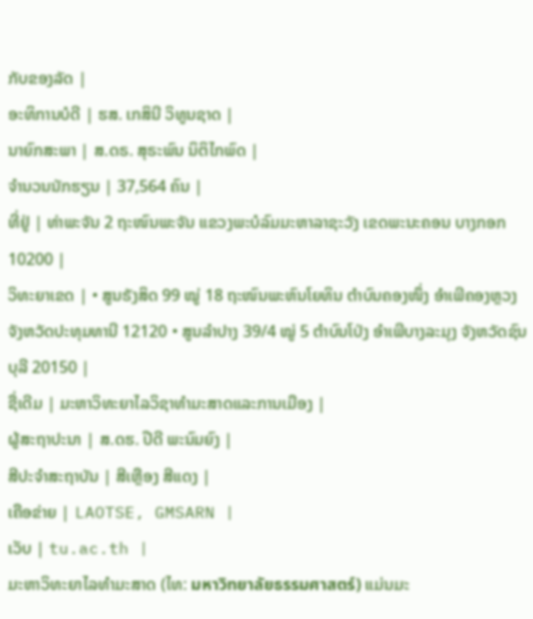ກັບຂອງລັດ |
ອະທິການບໍດີ | ຮສ. ເກສິນີ ວິທູນຊາດ |
ນາຍົກສະພາ | ສ.ດຣ. ສຸຣະພົນ ນິຕິໄກພົດ |
ຈຳນວນນັກຮຽນ | 37,564 ຄົນ |
ທີ່ຢູ່ | ທ່າພະຈັນ 2 ຖະໜົນພະຈັນ ແຂວງພະບໍລົມມະຫາລາຊະວັງ ເຂດພະນະຄອນ ບາງກອກ 10200 |
ວິທະຍາເຂດ | • ສູນຣັງສິດ 99 ໝູ່ 18 ຖະໜົນພະຫົນໂຍທິນ ຕຳບົນຄອງໜຶ່ງ ອຳເພີຄອງຫຼວງ ຈັງຫວັດປະທຸມທານີ 12120 • ສູນລຳປາງ 39/4 ໝູ່ 5 ຕຳບົນໂປ່ງ ອຳເພີບາງລະມຸງ ຈັງຫວັດຊົນບຸລີ 20150 |
ຊື່ເດີມ | ມະຫາວິທະຍາໄລວິຊາທຳມະສາດແລະການເມືອງ |
ຜູ້ສະຖາປະນາ | ສ.ດຮ. ປີດີ ພະນົມຍົງ |
ສີປະຈຳສະຖາບັນ | ສີເຫຼືອງ ສີແດງ |
ເຄືອຂ່າຍ | LAOTSE, GMSARN |
ເວັບ | tu.ac.th |
ມະຫາວິທະຍາໄລທຳມະສາດ (ໄທ: มหาวิทยาลัยธรรมศาสตร์) ແມ່ນມະ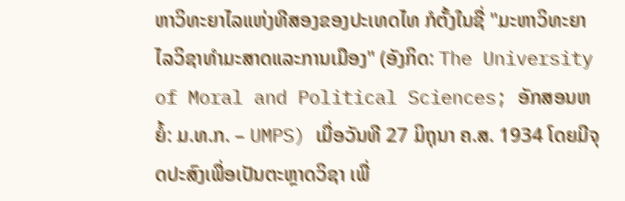ຫາວິທະຍາໄລແຫ່ງທີສອງຂອງປະເທດໄທ ກໍຕັ້ງໃນຊື່ "ມະຫາວິທະຍາໄລວິຊາທຳມະສາດແລະການເມືອງ" (ອັງກິດ: The University of Moral and Political Sciences; ອັກສອນຫຍໍ້: ມ.ທ.ກ. – UMPS) ເມື່ອວັນທີ 27 ມິຖຸນາ ຄ.ສ. 1934 ໂດຍມີຈຸດປະສົງເພື່ອເປັນຕະຫຼາດວິຊາ ເພື່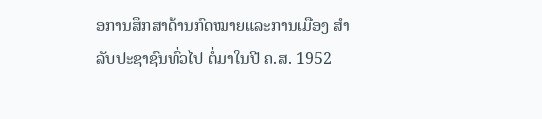ອການສຶກສາດ້ານກົດໝາຍແລະການເມືອງ ສຳລັບປະຊາຊົນທົ່ວໄປ ຕໍ່ມາໃນປີ ຄ.ສ. 1952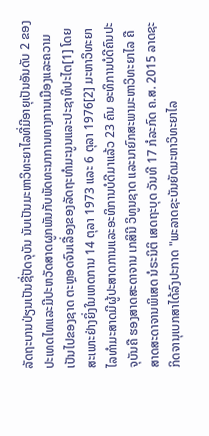ລັດຖະບານປ່ຽນເປັນຊື່ປັດຈຸບັນ ນັບເປັນມະຫາວິທະຍາໄລທີ່ມີອາຍຸເປັນອັນດັບ 2 ຂອງປະເທດໄທແລະມີປະຫວັດສາດຜູກພັນກັບພັດທະນາການທາງການເມືອງແລະຄວາມເປັນໄປຂອງຊາດ ຕະຫຼອດຈົນເລື່ອງຂອງລັດຖະທຳມະນູນແລະປະຊາທິປະໄຕ[1] ໂດຍສະເພາະຢ່າງຍິ່ງໃນເຫດການ 14 ຕຸລາ 1973 ແລະ 6 ຕຸລາ 1976[2] ມະຫາວິທະຍາໄລທຳມະສາດມີຜູ້ປະສາດການແລະອະທິການບໍດີມາແລ້ວ 23 ຄົນ ອະທິການບໍດີຄົນປະຈຸບັນຄື ຮອງສາດສະດາຈານ ເກສິນີ ວິທູນຊາດ ແລະນາຍົກສະພາມະຫາວິທະຍາໄລ ຄື ສາດສະດາຈານພິເສດ ນໍຣະນິຕິ ເສດຖະບຸດ ວັນທີ 17 ກໍລະກົດ ຄ.ສ. 2015 ລາດຊະກິດຈານຸເບກສາໄດ້ລົງປະກາດ "ພະລາດຊະບັນຍັດມະຫາວິທະຍາໄລ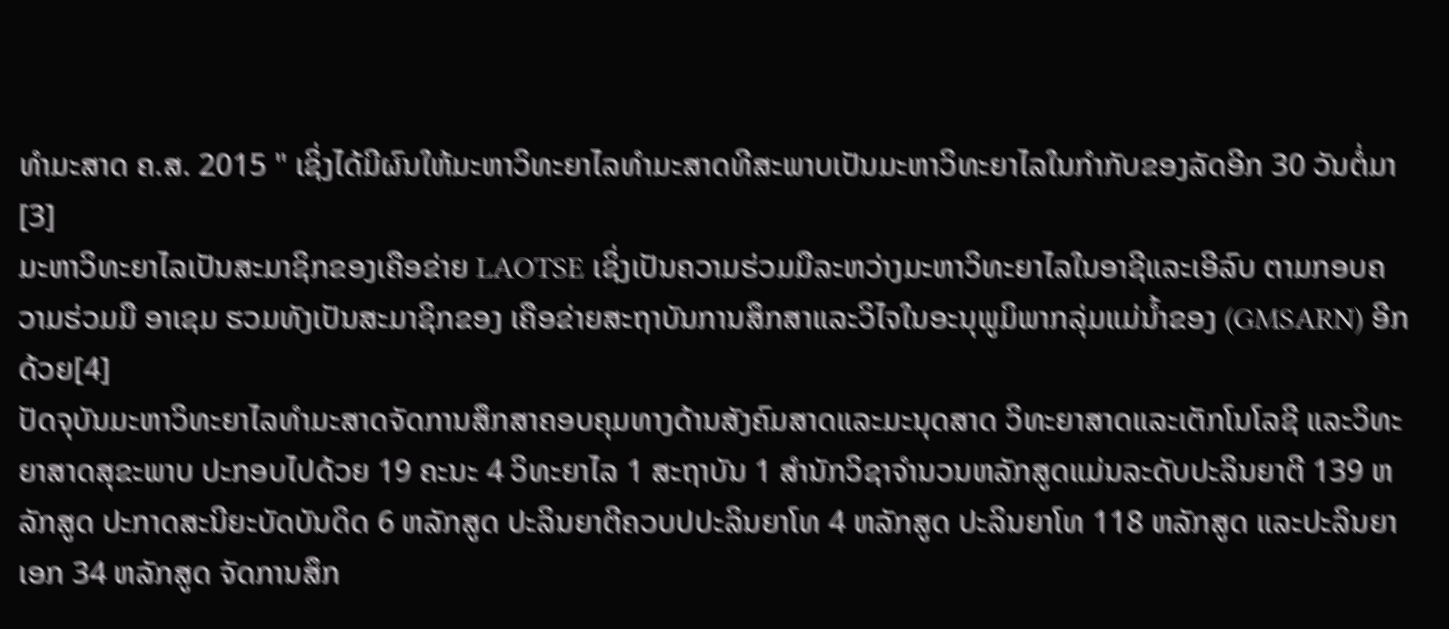ທຳມະສາດ ຄ.ສ. 2015 " ເຊິ່ງໄດ້ມີຜົນໃຫ້ມະຫາວິທະຍາໄລທຳມະສາດທີສະພາບເປັນມະຫາວິທະຍາໄລໃນກຳກັບຂອງລັດອີກ 30 ວັນຕໍ່ມາ[3]
ມະຫາວິທະຍາໄລເປັນສະມາຊິກຂອງເຄືອຂ່າຍ LAOTSE ເຊິ່ງເປັນຄວາມຮ່ວມມືລະຫວ່າງມະຫາວິທະຍາໄລໃນອາຊີແລະເອີລົບ ຕາມກອບຄວາມຮ່ວມມື ອາເຊມ ຮວມທັງເປັນສະມາຊິກຂອງ ເຄືອຂ່າຍສະຖາບັນການສຶກສາແລະວິໄຈໃນອະນຸພູມິພາກລຸ່ມແມ່ນ້ຳຂອງ (GMSARN) ອີກດ້ວຍ[4]
ປັດຈຸບັນມະຫາວິທະຍາໄລທຳມະສາດຈັດການສຶກສາຄອບຄຸມທາງດ້ານສັງຄົມສາດແລະມະນຸດສາດ ວິທະຍາສາດແລະເຕັກໂນໂລຊີ ແລະວິທະຍາສາດສຸຂະພາບ ປະກອບໄປດ້ວຍ 19 ຄະນະ 4 ວິທະຍາໄລ 1 ສະຖາບັນ 1 ສຳນັກວິຊາຈຳນວນຫລັກສູດແມ່ນລະດັບປະລິນຍາຕີ 139 ຫລັກສູດ ປະກາດສະນີຍະບັດບັນດິດ 6 ຫລັກສູດ ປະລິນຍາຕີຄວບປປະລິນຍາໂທ 4 ຫລັກສູດ ປະລິນຍາໂທ 118 ຫລັກສູດ ແລະປະລິນຍາເອກ 34 ຫລັກສູດ ຈັດການສຶກ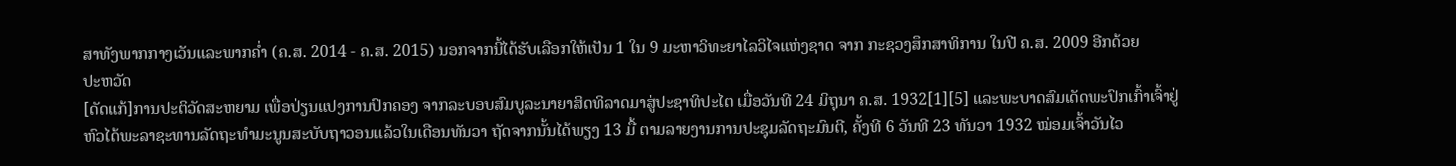ສາທັງພາກກາງເວັນແລະພາກຄ່ຳ (ຄ.ສ. 2014 - ຄ.ສ. 2015) ນອກຈາກນີ້ໄດ້ຮັບເລືອກໃຫ້ເປັນ 1 ໃນ 9 ມະຫາວິທະຍາໄລວິໄຈແຫ່ງຊາດ ຈາກ ກະຊວງສຶກສາທິການ ໃນປີ ຄ.ສ. 2009 ອີກດ້ວຍ
ປະຫວັດ
[ດັດແກ້]ການປະຕິວັດສະຫຍາມ ເພື່ອປ່ຽນແປງການປົກຄອງ ຈາກລະບອບສົມບູລະນາຍາສິດທິລາດມາສູ່ປະຊາທິປະໄຕ ເມື່ອວັນທີ 24 ມິຖຸນາ ຄ.ສ. 1932[1][5] ແລະພະບາດສົມເດັດພະປົກເກົ້າເຈົ້າຢູ່ຫົວໄດ້ພະລາຊະທານລັດຖະທຳມະນູນສະບັບຖາວອນແລ້ວໃນເດືອນທັນວາ ຖັດຈາກນັ້ນໄດ້ພຽງ 13 ມື້ ຕາມລາຍງານການປະຊຸມລັດຖະມົນຕີ, ຄັ້ງທີ 6 ວັນທີ 23 ທັນວາ 1932 ໝ່ອມເຈົ້າວັນໄວ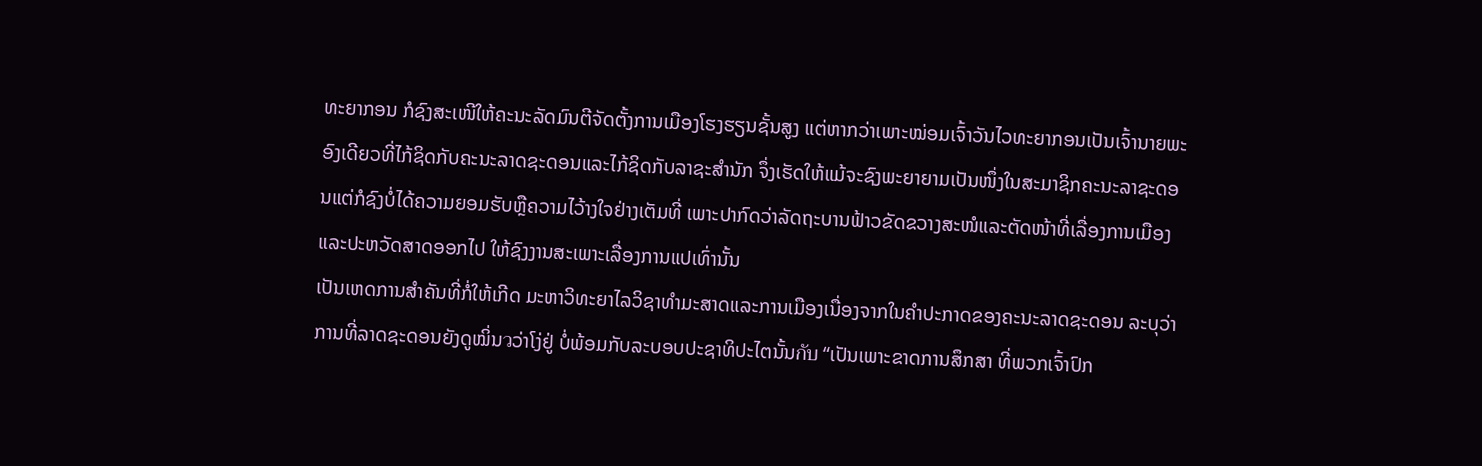ທະຍາກອນ ກໍຊົງສະເໜີໃຫ້ຄະນະລັດມົນຕີຈັດຕັ້ງການເມືອງໂຮງຮຽນຊັ້ນສູງ ແຕ່ຫາກວ່າເພາະໝ່ອມເຈົ້າວັນໄວທະຍາກອນເປັນເຈົ້ານາຍພະອົງເດີຍວທີ່ໄກ້ຊິດກັບຄະນະລາດຊະດອນແລະໄກ້ຊິດກັບລາຊະສຳນັກ ຈຶ່ງເຮັດໃຫ້ແມ້ຈະຊົງພະຍາຍາມເປັນໜຶ່ງໃນສະມາຊິກຄະນະລາຊະດອນແຕ່ກໍຊົງບໍ່ໄດ້ຄວາມຍອມຮັບຫຼືຄວາມໄວ້າງໃຈຢ່າງເຕັມທີ່ ເພາະປາກົດວ່າລັດຖະບານຟ້າວຂັດຂວາງສະໜໍແລະຕັດໜ້າທີ່ເລື່ອງການເມືອງແລະປະຫວັດສາດອອກໄປ ໃຫ້ຊົງງານສະເພາະເລື່ອງການແປເທົ່ານັ້ນ
ເປັນເຫດການສຳຄັນທີ່ກໍ່ໃຫ້ເກີດ ມະຫາວິທະຍາໄລວິຊາທຳມະສາດແລະການເມືອງເນື່ອງຈາກໃນຄຳປະກາດຂອງຄະນະລາດຊະດອນ ລະບຸວ່າ ການທີ່ລາດຊະດອນຍັງດູໝິ່ນวວ່າໂງ່ຢູ່ ບໍ່ພ້ອມກັບລະບອບປະຊາທິປະໄຕນັ້ນกับ “ເປັນເພາະຂາດການສຶກສາ ທີ່ພວກເຈົ້າປົກ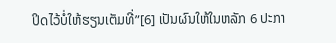ປິດໄວ້ບໍ່ໃຫ້ຮຽນເຕັມທີ່”[6] ເປັນຜົນໃຫ້ໃນຫລັກ 6 ປະກາ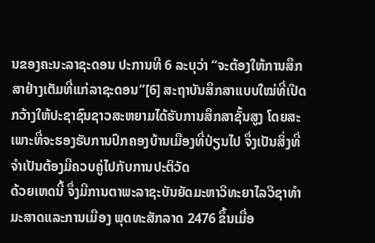ນຂອງຄະນະລາຊະດອນ ປະການທີ 6 ລະບຸວ່າ “ຈະຕ້ອງໃຫ້ການສຶກສາຢ່າງເຕັມທີ່ແກ່ລາຊະດອນ”[6] ສະຖາບັນສຶກສາແບບໃໝ່ທີ່ເປີດກວ້າງໃຫ້ປະຊາຊົນຊາວສະຫຍາມໄດ້ຮັບການສຶກສາຊັ້ນສູງ ໂດຍສະເພາະທີ່ຈະຮອງຮັບການປົກຄອງບ້ານເມືອງທີ່ປ່ຽນໄປ ຈຶ່ງເປັນສິ່ງທີ່ຈຳເປັນຕ້ອງມີຄວບຄູ່ໄປກັບການປະຕິວັດ
ດ້ວຍເຫດນີ້ ຈຶ່ງມີການຕາພະລາຊະບັນຍັດມະຫາວິທະຍາໄລວິຊາທຳມະສາດແລະການເມືອງ ພຸດທະສັກລາດ 2476 ຂຶ້ນເມື່ອ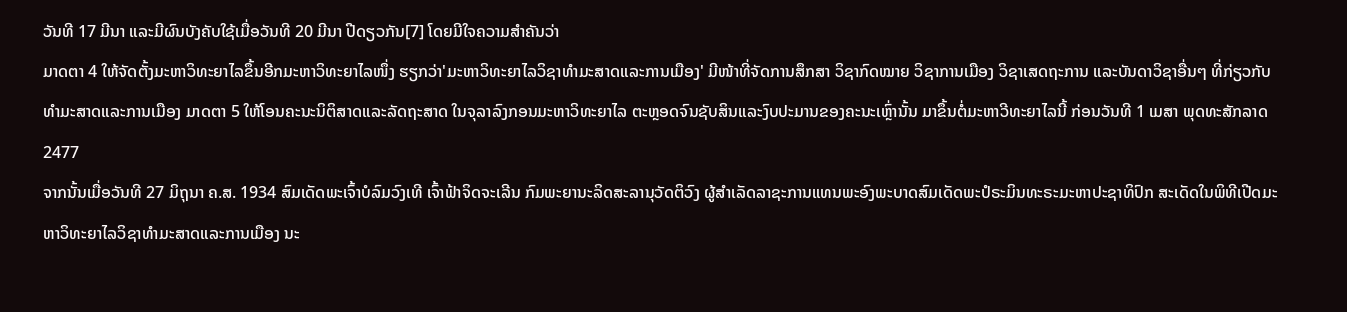ວັນທີ 17 ມີນາ ແລະມີຜົນບັງຄັບໃຊ້ເມື່ອວັນທີ 20 ມີນາ ປີດຽວກັນ[7] ໂດຍມີໃຈຄວາມສຳຄັນວ່າ
ມາດຕາ 4 ໃຫ້ຈັດຕັ້ງມະຫາວິທະຍາໄລຂຶ້ນອີກມະຫາວິທະຍາໄລໜຶ່ງ ຮຽກວ່າ'ມະຫາວິທະຍາໄລວິຊາທຳມະສາດແລະການເມືອງ' ມີໜ້າທີ່ຈັດການສຶກສາ ວິຊາກົດໝາຍ ວິຊາການເມືອງ ວິຊາເສດຖະການ ແລະບັນດາວິຊາອື່ນໆ ທີ່ກ່ຽວກັບທຳມະສາດແລະການເມືອງ ມາດຕາ 5 ໃຫ້ໂອນຄະນະນິຕິສາດແລະລັດຖະສາດ ໃນຈຸລາລົງກອນມະຫາວິທະຍາໄລ ຕະຫຼອດຈົນຊັບສິນແລະງົບປະມານຂອງຄະນະເຫຼົ່ານັ້ນ ມາຂຶ້ນຕໍ່ມະຫາວີທະຍາໄລນີ້ ກ່ອນວັນທີ 1 ເມສາ ພຸດທະສັກລາດ 2477
ຈາກນັ້ນເມື່ອວັນທີ 27 ມິຖຸນາ ຄ.ສ. 1934 ສົມເດັດພະເຈົ້າບໍລົມວົງເທີ ເຈົ້າຟ້າຈິດຈະເລີນ ກົມພະຍານະລິດສະລານຸວັດຕິວົງ ຜູ້ສຳເລັດລາຊະການແທນພະອົງພະບາດສົມເດັດພະປໍຣະມິນທະຣະມະຫາປະຊາທິປົກ ສະເດັດໃນພິທີເປີດມະຫາວິທະຍາໄລວິຊາທຳມະສາດແລະການເມືອງ ນະ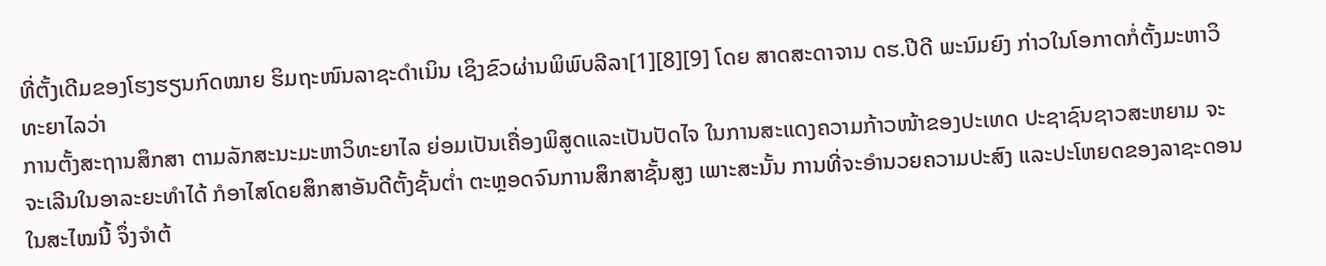ທີ່ຕັ້ງເດີມຂອງໂຮງຮຽນກົດໝາຍ ຮິມຖະໜົນລາຊະດຳເນິນ ເຊິງຂົວຜ່ານພິພົບລີລາ[1][8][9] ໂດຍ ສາດສະດາຈານ ດຮ.ປີດີ ພະນົມຍົງ ກ່າວໃນໂອກາດກໍ່ຕັ້ງມະຫາວິທະຍາໄລວ່າ
ການຕັ້ງສະຖານສຶກສາ ຕາມລັກສະນະມະຫາວິທະຍາໄລ ຍ່ອມເປັນເຄື່ອງພິສູດແລະເປັນປັດໄຈ ໃນການສະແດງຄວາມກ້າວໜ້າຂອງປະເທດ ປະຊາຊົນຊາວສະຫຍາມ ຈະຈະເລີນໃນອາລະຍະທຳໄດ້ ກໍອາໄສໂດຍສຶກສາອັນດີຕັ້ງຊັ້ນຕ່ຳ ຕະຫຼອດຈົນການສຶກສາຊັ້ນສູງ ເພາະສະນັ້ນ ການທີ່ຈະອຳນວຍຄວາມປະສົງ ແລະປະໂຫຍດຂອງລາຊະດອນໃນສະໄໝນີ້ ຈຶ່ງຈຳຕ້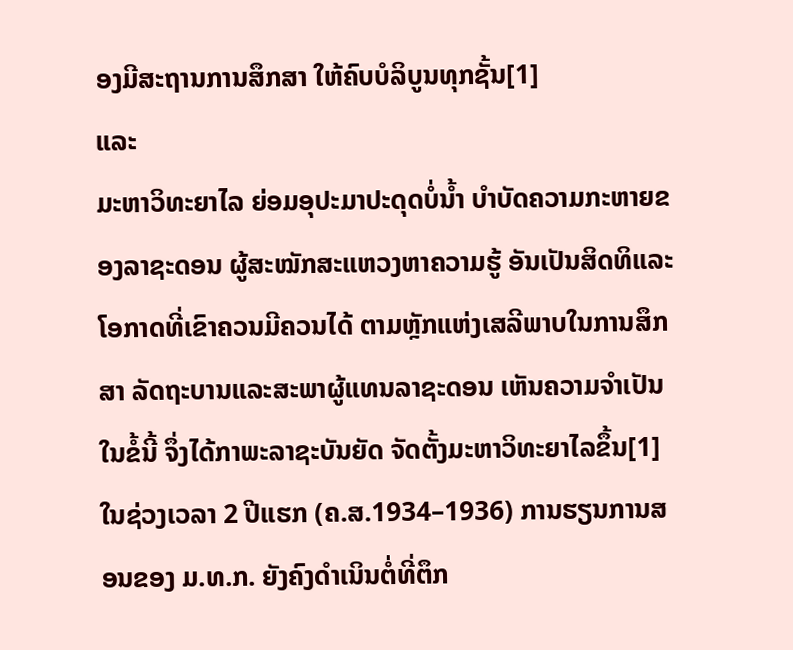ອງມີສະຖານການສຶກສາ ໃຫ້ຄົບບໍລິບູນທຸກຊັ້ນ[1]
ແລະ
ມະຫາວິທະຍາໄລ ຍ່ອມອຸປະມາປະດຸດບໍ່ນ້ຳ ບຳບັດຄວາມກະຫາຍຂອງລາຊະດອນ ຜູ້ສະໝັກສະແຫວງຫາຄວາມຮູ້ ອັນເປັນສິດທິແລະໂອກາດທີ່ເຂົາຄວນມີຄວນໄດ້ ຕາມຫຼັກແຫ່ງເສລີພາບໃນການສຶກສາ ລັດຖະບານແລະສະພາຜູ້ແທນລາຊະດອນ ເຫັນຄວາມຈຳເປັນໃນຂໍ້ນີ້ ຈຶ່ງໄດ້ກາພະລາຊະບັນຍັດ ຈັດຕັ້ງມະຫາວິທະຍາໄລຂຶ້ນ[1]
ໃນຊ່ວງເວລາ 2 ປີແຮກ (ຄ.ສ.1934–1936) ການຮຽນການສອນຂອງ ມ.ທ.ກ. ຍັງຄົງດຳເນິນຕໍ່ທີ່ຕຶກ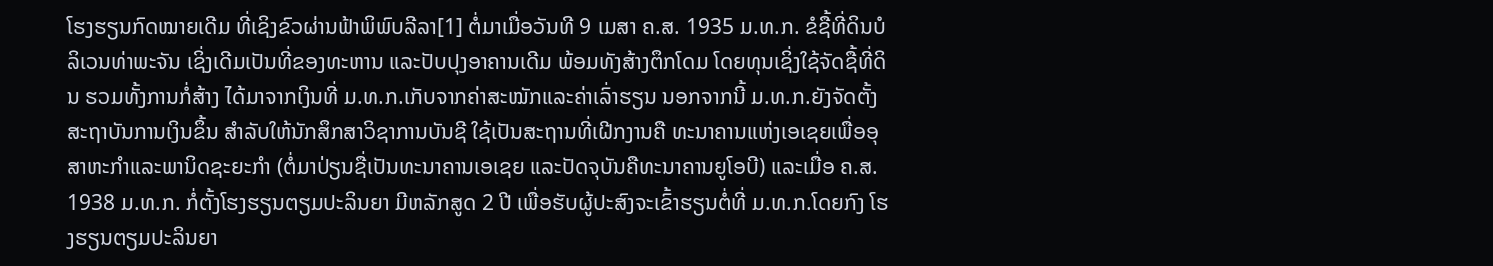ໂຮງຮຽນກົດໝາຍເດີມ ທີ່ເຊິງຂົວຜ່ານຟ້າພິພົບລີລາ[1] ຕໍ່ມາເມື່ອວັນທີ 9 ເມສາ ຄ.ສ. 1935 ມ.ທ.ກ. ຂໍຊື້ທີ່ດິນບໍລິເວນທ່າພະຈັນ ເຊິ່ງເດີມເປັນທີ່ຂອງທະຫານ ແລະປັບປຸງອາຄານເດີມ ພ້ອມທັງສ້າງຕຶກໂດມ ໂດຍທຸນເຊິ່ງໃຊ້ຈັດຊື້ທີ່ດິນ ຮວມທັ້ງການກໍ່ສ້າງ ໄດ້ມາຈາກເງິນທີ່ ມ.ທ.ກ.ເກັບຈາກຄ່າສະໝັກແລະຄ່າເລົ່າຮຽນ ນອກຈາກນີ້ ມ.ທ.ກ.ຍັງຈັດຕັ້ງສະຖາບັນການເງິນຂຶ້ນ ສຳລັບໃຫ້ນັກສຶກສາວິຊາການບັນຊີ ໃຊ້ເປັນສະຖານທີ່ເຝີກງານຄື ທະນາຄານແຫ່ງເອເຊຍເພື່ອອຸສາຫະກຳແລະພານິດຊະຍະກຳ (ຕໍ່ມາປ່ຽນຊື່ເປັນທະນາຄານເອເຊຍ ແລະປັດຈຸບັນຄືທະນາຄານຍູໂອບີ) ແລະເມື່ອ ຄ.ສ. 1938 ມ.ທ.ກ. ກໍ່ຕັ້ງໂຮງຮຽນຕຽມປະລິນຍາ ມີຫລັກສູດ 2 ປີ ເພື່ອຮັບຜູ້ປະສົງຈະເຂົ້າຮຽນຕໍ່ທີ່ ມ.ທ.ກ.ໂດຍກົງ ໂຮງຮຽນຕຽມປະລິນຍາ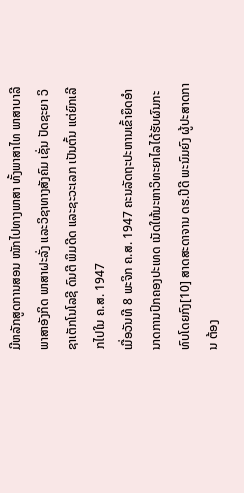ມີຫລັກສູດການສອນ ໜັກໄປທາງພາສາ ທັ້ງພາສາໄທ ພາສາບາລີ ພາສາອັງກິດ ພາສາຝະລັ່ງ ແລະວິຊາທາງສັງຄົມ ເຊັ່ນ ປັດຊະຍາ ວິຊາເຕັກໂນໂລຊີ ດົນຕີ ພິມດີດ ແລະຊະວະເລກ ເປັນຕົ້ນ ແຕ່ຍົກເລີກໄປໃນ ຄ.ສ. 1947
ເມື່ອວັນທີ 8 ພະຈິກ ຄ.ສ. 1947 ຄະນລັດຖະປະຫານເຂົ້າຍຶດອຳນາດການປົກຄອງປະເທດ ເນັດໃຫ້ມະຫາວິທະຍາໄລໄດ້ຮັບຜົນກະທົບໂດຍກົງ[10] ສາດສະດາຈານ ດຮ.ປີດີ ພະນົມຍົງ ຜູ້ປະສາດການ ຕ້ອງ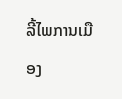ລີ້ໄພການເມືອງ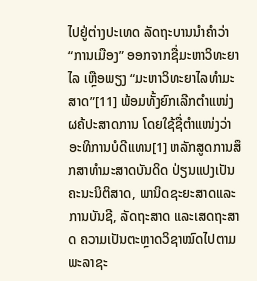ໄປຢູ່ຕ່າງປະເທດ ລັດຖະບານນຳຄຳວ່າ “ການເມືອງ” ອອກຈາກຊື່ມະຫາວິທະຍາໄລ ເຫຼືອພຽງ “ມະຫາວິທະຍາໄລທຳມະສາດ”[11] ພ້ອມທັ້ງຍົກເລີກຕຳແໜ່ງຜຄ້ປະສາດການ ໂດຍໃຊ້ຊື່ຕຳແໜ່ງວ່າອະທິການບໍດີແທນ[1] ຫລັກສູດການສຶກສາທຳມະສາດບັນດິດ ປ່ຽນແປງເປັນຄະນະນິຕິສາດ, ພານິດຊະຍະສາດແລະການບັນຊີ, ລັດຖະສາດ ແລະເສດຖະສາດ ຄວາມເປັນຕະຫຼາດວິຊາໝົດໄປຕາມພະລາຊະ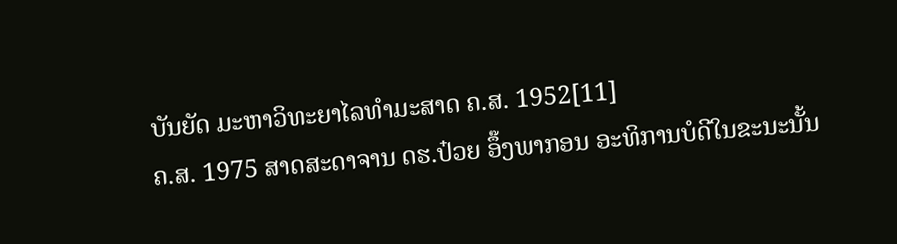ບັນຍັດ ມະຫາວິທະຍາໄລທຳມະສາດ ຄ.ສ. 1952[11]
ຄ.ສ. 1975 ສາດສະດາຈານ ດຮ.ປ໋ວຍ ອຶ໊ງພາກອນ ອະທິການບໍດີໃນຂະນະນັ້ນ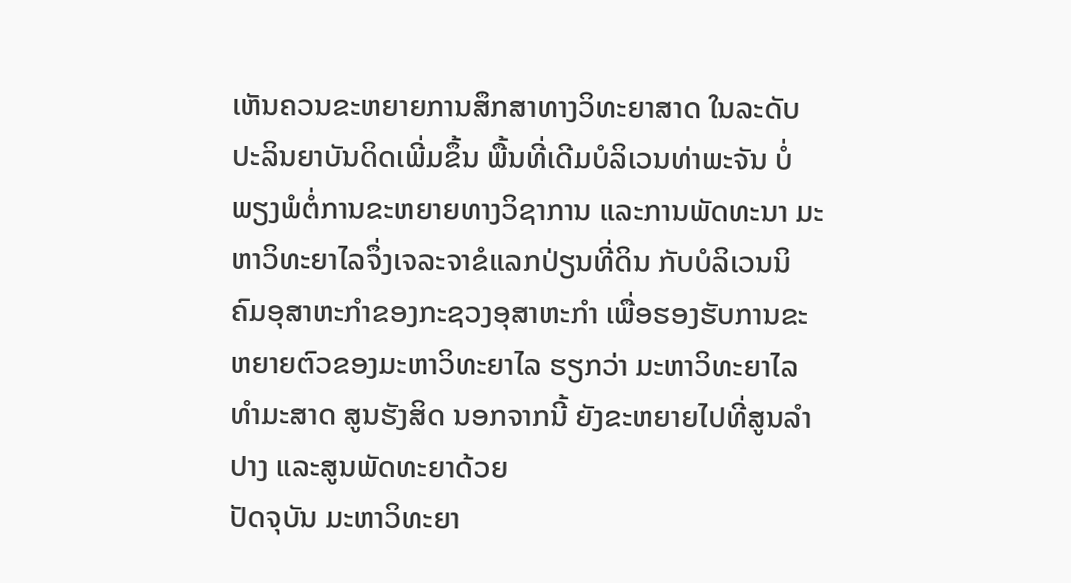ເຫັນຄວນຂະຫຍາຍການສຶກສາທາງວິທະຍາສາດ ໃນລະດັບປະລິນຍາບັນດິດເພີ່ມຂຶ້ນ ພື້ນທີ່ເດີມບໍລິເວນທ່າພະຈັນ ບໍ່ພຽງພໍຕໍ່ການຂະຫຍາຍທາງວິຊາການ ແລະການພັດທະນາ ມະຫາວິທະຍາໄລຈຶ່ງເຈລະຈາຂໍແລກປ່ຽນທີ່ດິນ ກັບບໍລິເວນນິຄົມອຸສາຫະກຳຂອງກະຊວງອຸສາຫະກຳ ເພື່ອຮອງຮັບການຂະຫຍາຍຕົວຂອງມະຫາວິທະຍາໄລ ຮຽກວ່າ ມະຫາວິທະຍາໄລທຳມະສາດ ສູນຮັງສິດ ນອກຈາກນີ້ ຍັງຂະຫຍາຍໄປທີ່ສູນລຳປາງ ແລະສູນພັດທະຍາດ້ວຍ
ປັດຈຸບັນ ມະຫາວິທະຍາ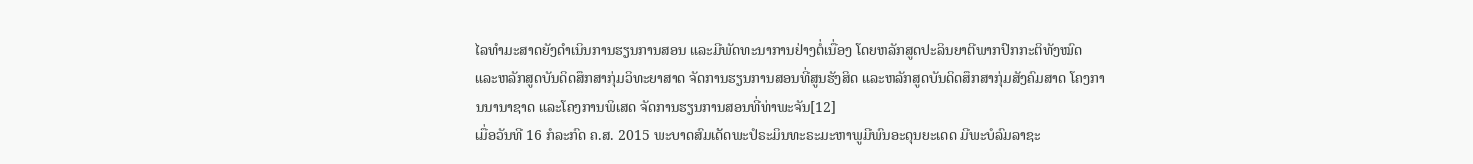ໄລທຳມະສາດຍັງດຳເນິນການຮຽນການສອນ ແລະມີພັດທະນາການຢ່າງຕໍ່ເນື່ອງ ໂດຍຫລັກສູດປະລິນຍາຕີພາກປົກກະຕິທັງໝົດ ແລະຫລັກສູດບັນດິດສຶກສາກຸ່ມວິທະຍາສາດ ຈັດການຮຽນການສອນທີ່ສູນຮັງສິດ ແລະຫລັກສູດບັນດິດສຶກສາກຸ່ມສັງຄົມສາດ ໂຄງການນານາຊາດ ແລະໂຄງການພິເສດ ຈັດການຮຽນການສອນທີ່ທ່າພະຈັນ[12]
ເມື່ອວັນທີ 16 ກໍລະກົດ ຄ.ສ. 2015 ພະບາດສົມເດັດພະປໍຣະມິນທະຣະມະຫາພູມີພົນອະດຸນຍະເດດ ມີພະບໍລົມລາຊະ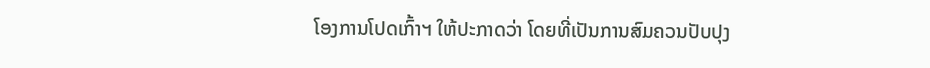ໂອງການໂປດເກົ້າຯ ໃຫ້ປະກາດວ່າ ໂດຍທີ່ເປັນການສົມຄວນປັບປຸງ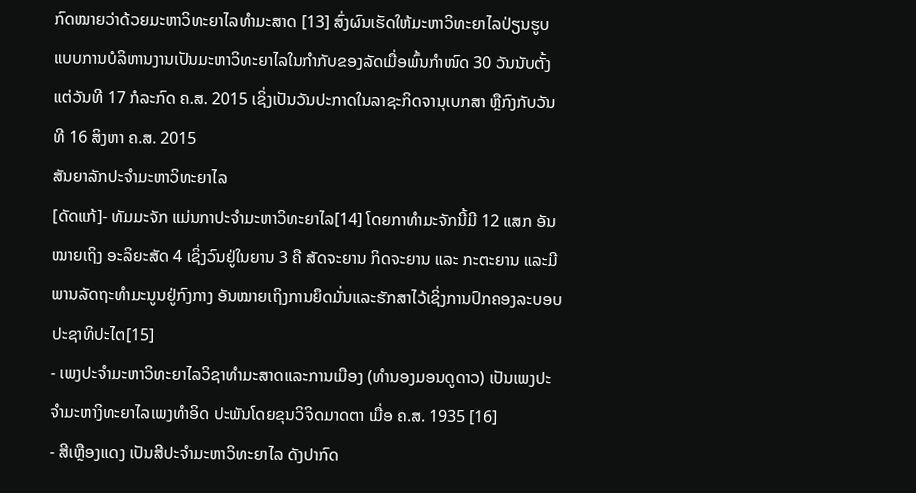ກົດໝາຍວ່າດ້ວຍມະຫາວິທະຍາໄລທຳມະສາດ [13] ສົ່ງຜົນເຮັດໃຫ້ມະຫາວິທະຍາໄລປ່ຽນຮູບແບບການບໍລິຫານງານເປັນມະຫາວິທະຍາໄລໃນກຳກັບຂອງລັດເມື່ອພົ້ນກຳໜົດ 30 ວັນນັບຕັ້ງແຕ່ວັນທີ 17 ກໍລະກົດ ຄ.ສ. 2015 ເຊິ່ງເປັນວັນປະກາດໃນລາຊະກິດຈານຸເບກສາ ຫຼືກົງກັບວັນທີ 16 ສິງຫາ ຄ.ສ. 2015
ສັນຍາລັກປະຈຳມະຫາວິທະຍາໄລ
[ດັດແກ້]- ທັມມະຈັກ ແມ່ນກາປະຈຳມະຫາວິທະຍາໄລ[14] ໂດຍກາທຳມະຈັກນີ້ມີ 12 ແສກ ອັນໝາຍເຖິງ ອະລິຍະສັດ 4 ເຊິ່ງວົນຢູ່ໃນຍານ 3 ຄື ສັດຈະຍານ ກິດຈະຍານ ແລະ ກະຕະຍານ ແລະມີພານລັດຖະທຳມະນູນຢູ່ກົງກາງ ອັນໝາຍເຖິງການຍຶດມັ່ນແລະຮັກສາໄວ້ເຊິ່ງການປົກຄອງລະບອບປະຊາທິປະໄຕ[15]
- ເພງປະຈຳມະຫາວິທະຍາໄລວິຊາທຳມະສາດແລະການເມືອງ (ທຳນອງມອນດູດາວ) ເປັນເພງປະຈຳມະຫາງິທະຍາໄລເພງທຳອິດ ປະພັນໂດຍຂຸນວິຈິດມາດຕາ ເມື່ອ ຄ.ສ. 1935 [16]
- ສີເຫຼືອງແດງ ເປັນສີປະຈຳມະຫາວິທະຍາໄລ ດັງປາກົດ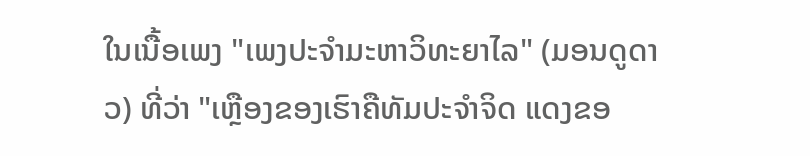ໃນເນື້ອເພງ "ເພງປະຈຳມະຫາວິທະຍາໄລ" (ມອນດູດາວ) ທີ່ວ່າ "ເຫຼືອງຂອງເຮົາຄືທັມປະຈຳຈິດ ແດງຂອ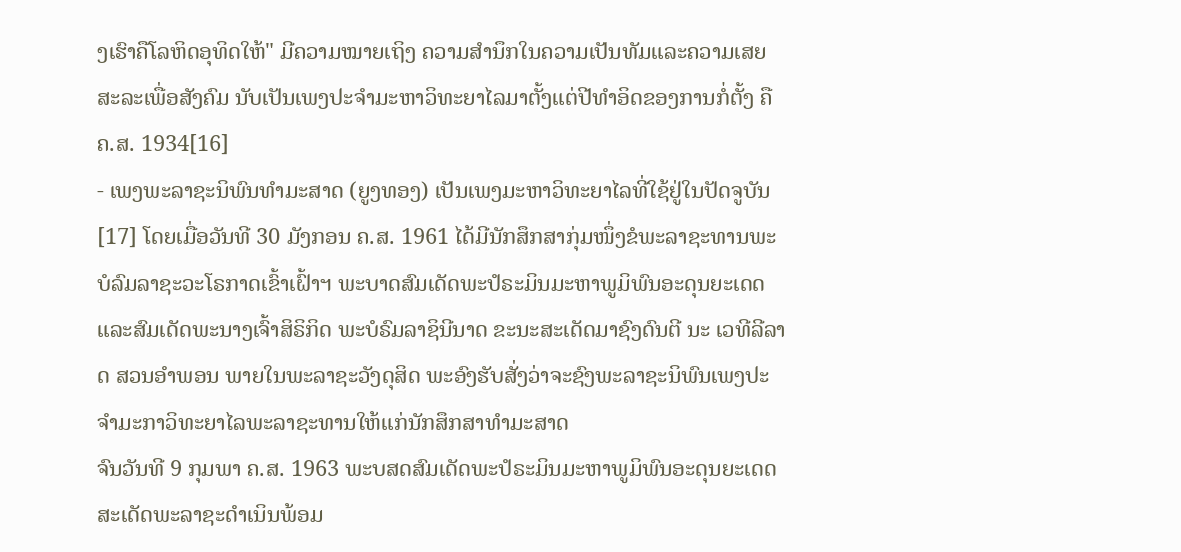ງເຮົາຄືໂລຫິດອຸທິດໃຫ້" ມີຄວາມໝາຍເຖິງ ຄວາມສຳນຶກໃນຄວາມເປັນທັມແລະຄວາມເສຍສະລະເພື່ອສັງຄົມ ນັບເປັນເພງປະຈຳມະຫາວິທະຍາໄລມາຕັ້ງແຕ່ປີທຳອິດຂອງການກໍ່ຕັ້ງ ຄື ຄ.ສ. 1934[16]
- ເພງພະລາຊະນິພົນທຳມະສາດ (ຍູງທອງ) ເປັນເພງມະຫາວິທະຍາໄລທີ່ໃຊ້ຢູ່ໃນປັດຈູບັນ[17] ໂດຍເມື່ອວັນທີ 30 ມັງກອນ ຄ.ສ. 1961 ໄດ້ມີນັກສຶກສາກຸ່ມໜຶ່ງຂໍພະລາຊະທານພະບໍລົມລາຊະວະໂຣກາດເຂົ້າເຝົ້າຯ ພະບາດສົມເດັດພະປໍຣະມິນມະຫາພູມິພົນອະດຸນຍະເດດ ແລະສົມເດັດພະນາງເຈົ້າສິຣິກິດ ພະບໍຣົມລາຊິນີນາດ ຂະນະສະເດັດມາຊົງດົນຕີ ນະ ເວທີລີລາດ ສວນອຳພອນ ພາຍໃນພະລາຊະວັງດຸສິດ ພະອົງຮັບສັ່ງວ່າຈະຊົງພະລາຊະນິພົນເພງປະຈຳມະກາວິທະຍາໄລພະລາຊະທານໃຫ້ແກ່ນັກສຶກສາທຳມະສາດ
ຈົນວັນທີ 9 ກຸມພາ ຄ.ສ. 1963 ພະບສດສົມເດັດພະປໍຣະມິນມະຫາພູມິພົນອະດຸນຍະເດດສະເດັດພະລາຊະດຳເນິນພ້ອມ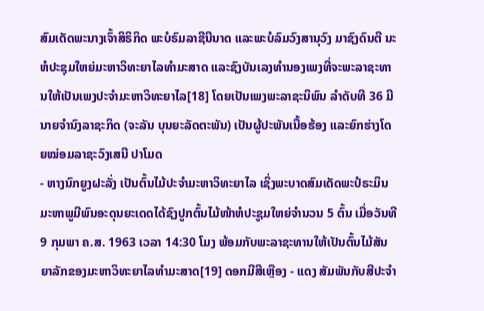ສົມເດັດພະນາງເຈົ້າສິຣິກິດ ພະບໍຣົມລາຊີນີນາດ ແລະພະບໍລົມວົງສານຸວົງ ມາຊົງດົນຕີ ນະ ຫໍປະຊຸມໃຫຍ່ມະຫາວິທະຍາໄລທຳມະສາດ ແລະຊົງບັນເລງທຳນອງເພງທີ່ຈະພະລາຊະທານໃຫ້ເປັນເພງປະຈຳມະຫາວິທະຍາໄລ[18] ໂດຍເປັນເພງພະລາຊະນິພົນ ລຳດັບທີ 36 ມີນາຍຈຳນົງລາຊະກິດ (ຈະລັນ ບຸນຍະລັດຕະພັນ) ເປັນຜູ້ປະພັນເນື້ອຮ້ອງ ແລະຍົກຮ່າງໂດຍໝ່ອມລາຊະວົງເສນີ ປາໂມດ
- ຫາງນົກຍູງຝະລັ່ງ ເປັນຕົ້ນໄມ້ປະຈຳມະຫາວິທະຍາໄລ ເຊິ່ງພະບາດສົມເດັດພະປໍຣະມິນມະຫາພູມີພົນອະດຸນຍະເດດໄດ້ຊົງປູກຕົ້ນໄມ້ໜ້າຫໍປະຊູມໃຫຍ່ຈຳນວນ 5 ຕົ້ນ ເມື່ອວັນທີ 9 ກຸມພາ ຄ.ສ. 1963 ເວລາ 14:30 ໂມງ ພ້ອມກັບພະລາຊະທານໃຫ້ເປັນຕົ້ນໄມ້ສັນຍາລັກຂອງມະຫາວິທະຍາໄລທຳມະສາດ[19] ດອກມີສີເຫຼືອງ - ແດງ ສັມພັນກັບສີປະຈຳ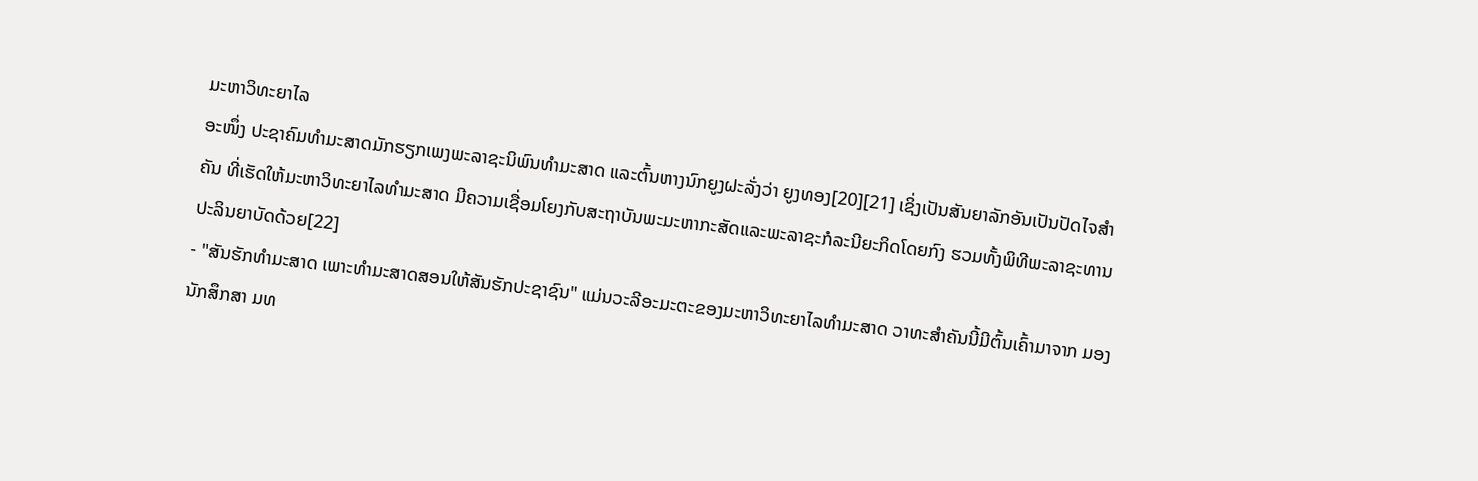ມະຫາວິທະຍາໄລ
ອະໜຶ່ງ ປະຊາຄົມທຳມະສາດມັກຮຽກເພງພະລາຊະນິພົນທຳມະສາດ ແລະຕົ້ນຫາງນົກຍູງຝະລັ່ງວ່າ ຍູງທອງ[20][21] ເຊິ່ງເປັນສັນຍາລັກອັນເປັນປັດໄຈສຳຄັນ ທີ່ເຮັດໃຫ້ມະຫາວິທະຍາໄລທຳມະສາດ ມີຄວາມເຊື່ອມໂຍງກັບສະຖາບັນພະມະຫາກະສັດແລະພະລາຊະກໍລະນີຍະກິດໂດຍກົງ ຮວມທັ້ງພິທີພະລາຊະທານປະລິນຍາບັດດ້ວຍ[22]
- "ສັນຮັກທຳມະສາດ ເພາະທຳມະສາດສອນໃຫ້ສັນຮັກປະຊາຊົນ" ແມ່ນວະລີອະມະຕະຂອງມະຫາວິທະຍາໄລທຳມະສາດ ວາທະສຳຄັນນີ້ມີຕົ້ນເຄົ້າມາຈາກ ມອງນັກສຶກສາ ມທ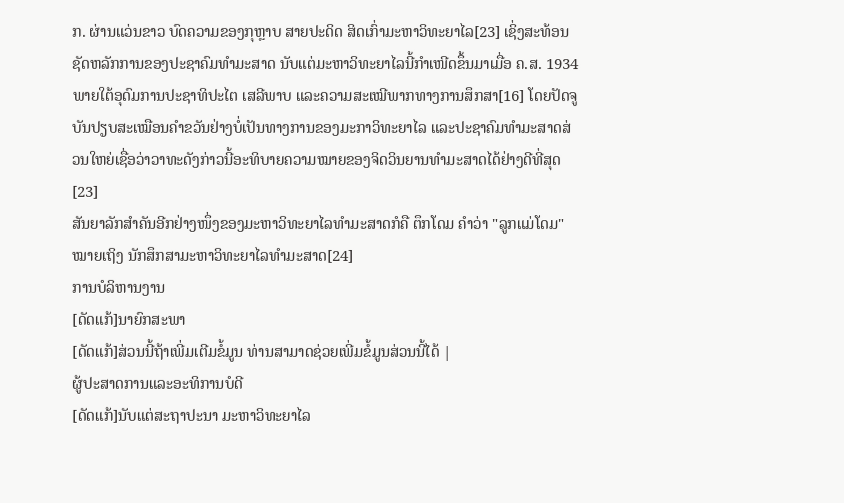ກ. ຜ່ານແວ່ນຂາວ ບົດຄວາມຂອງກຸຫຼາບ ສາຍປະດິດ ສິດເກົ່າມະຫາວິທະຍາໄລ[23] ເຊິ່ງສະທ້ອນຊັດຫລັກການຂອງປະຊາຄົມທຳມະສາດ ນັບແຕ່ມະຫາວິທະຍາໄລນີ້ກຳເໜີດຂຶ້ນມາເມື່ອ ຄ.ສ. 1934 ພາຍໃຕ້ອຸດົມການປະຊາທິປະໄຕ ເສລີພາບ ແລະຄວາມສະເໝີພາກທາງການສຶກສາ[16] ໂດຍປັດຈູບັນປຽບສະເໝືອນຄຳຂວັນຢ່າງບໍ່ເປັນທາງການຂອງມະກາວິທະຍາໄລ ແລະປະຊາຄົມທຳມະສາດສ່ວນໃຫຍ່ເຊື່ອວ່າວາທະດັງກ່າວນີ້ອະທິບາຍຄວາມໝາຍຂອງຈິດວິນຍານທຳມະສາດໄດ້ຢ່າງດີທີ່ສຸດ[23]
ສັນຍາລັກສຳຄັນອີກຢ່າງໜຶ່ງຂອງມະຫາວິທະຍາໄລທຳມະສາດກໍຄື ຕຶກໂດມ ຄຳວ່າ "ລູກແມ່ໂດມ" ໝາຍເຖິງ ນັກສຶກສາມະຫາວິທະຍາໄລທຳມະສາດ[24]
ການບໍລິຫານງານ
[ດັດແກ້]ນາຍົກສະພາ
[ດັດແກ້]ສ່ວນນີ້ຖ້າເພີ່ມເຕີມຂໍ້ມູນ ທ່ານສາມາດຊ່ວຍເພີ່ມຂໍ້ມູນສ່ວນນີ້ໄດ້ |
ຜູ້ປະສາດການແລະອະທິການບໍດີ
[ດັດແກ້]ນັບແຕ່ສະຖາປະນາ ມະຫາວິທະຍາໄລ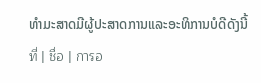ທຳມະສາດມີຜູ້ປະສາດການແລະອະທິການບໍດີດັງນີ້
ที่ | ชื่อ | การอ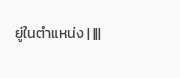ยู่ในตำแหน่ง | |||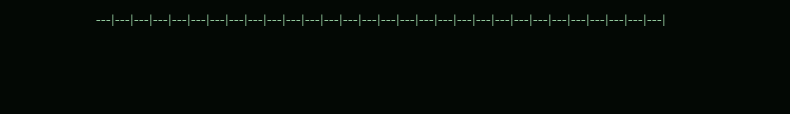---|---|---|---|---|---|---|---|---|---|---|---|---|---|---|---|---|---|---|---|---|---|---|---|---|---|---|---|---|---|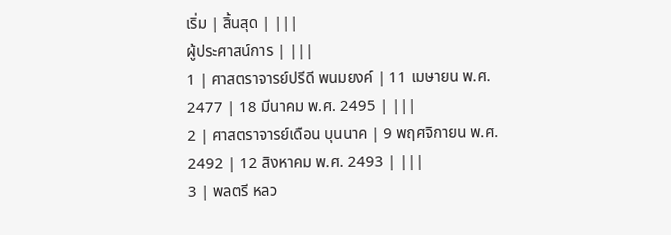เริ่ม | สิ้นสุด | |||
ผู้ประศาสน์การ | |||
1 | ศาสตราจารย์ปรีดี พนมยงค์ | 11 เมษายน พ.ศ. 2477 | 18 มีนาคม พ.ศ. 2495 | |||
2 | ศาสตราจารย์เดือน บุนนาค | 9 พฤศจิกายน พ.ศ. 2492 | 12 สิงหาคม พ.ศ. 2493 | |||
3 | พลตรี หลว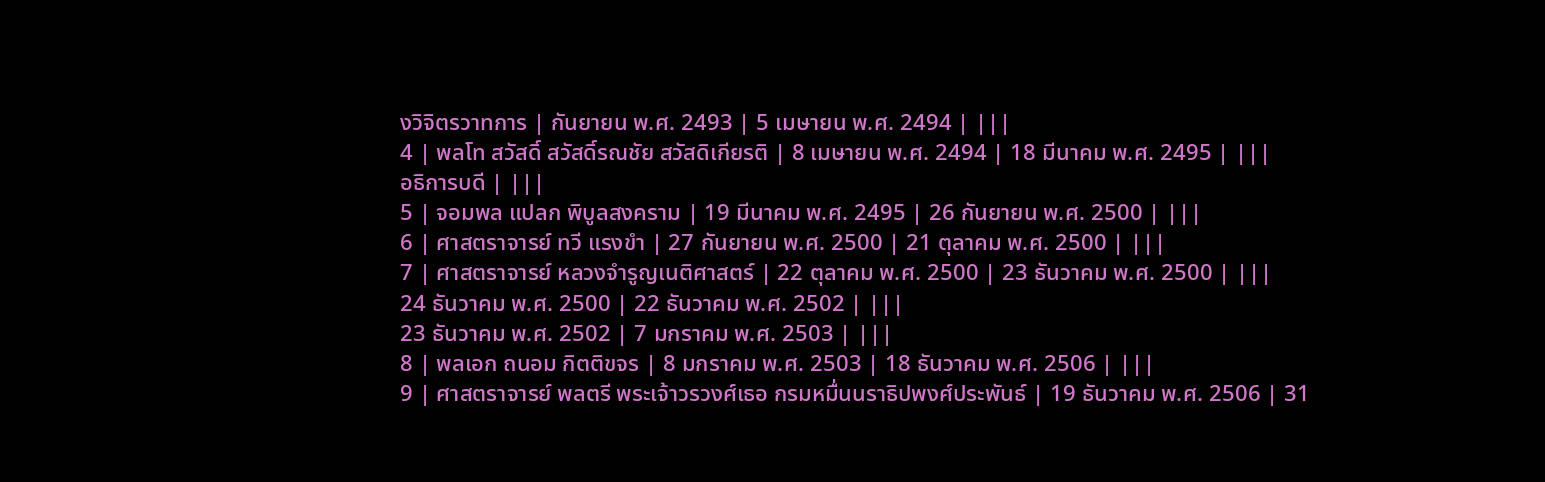งวิจิตรวาทการ | กันยายน พ.ศ. 2493 | 5 เมษายน พ.ศ. 2494 | |||
4 | พลโท สวัสดิ์ สวัสดิ์รณชัย สวัสดิเกียรติ | 8 เมษายน พ.ศ. 2494 | 18 มีนาคม พ.ศ. 2495 | |||
อธิการบดี | |||
5 | จอมพล แปลก พิบูลสงคราม | 19 มีนาคม พ.ศ. 2495 | 26 กันยายน พ.ศ. 2500 | |||
6 | ศาสตราจารย์ ทวี แรงขำ | 27 กันยายน พ.ศ. 2500 | 21 ตุลาคม พ.ศ. 2500 | |||
7 | ศาสตราจารย์ หลวงจำรูญเนติศาสตร์ | 22 ตุลาคม พ.ศ. 2500 | 23 ธันวาคม พ.ศ. 2500 | |||
24 ธันวาคม พ.ศ. 2500 | 22 ธันวาคม พ.ศ. 2502 | |||
23 ธันวาคม พ.ศ. 2502 | 7 มกราคม พ.ศ. 2503 | |||
8 | พลเอก ถนอม กิตติขจร | 8 มกราคม พ.ศ. 2503 | 18 ธันวาคม พ.ศ. 2506 | |||
9 | ศาสตราจารย์ พลตรี พระเจ้าวรวงศ์เธอ กรมหมื่นนราธิปพงศ์ประพันธ์ | 19 ธันวาคม พ.ศ. 2506 | 31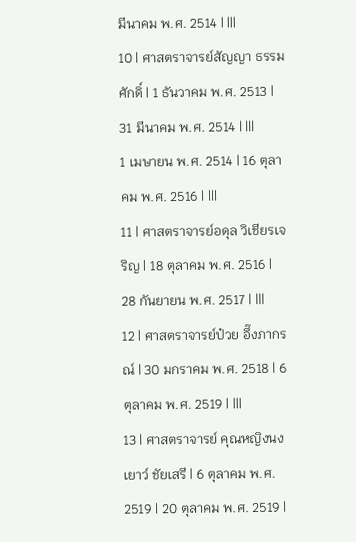มีนาคม พ.ศ. 2514 | |||
10 | ศาสตราจารย์สัญญา ธรรมศักดิ์ | 1 ธันวาคม พ.ศ. 2513 | 31 มีนาคม พ.ศ. 2514 | |||
1 เมษายน พ.ศ. 2514 | 16 ตุลาคม พ.ศ. 2516 | |||
11 | ศาสตราจารย์อดุล วิเชียรเจริญ | 18 ตุลาคม พ.ศ. 2516 | 28 กันยายน พ.ศ. 2517 | |||
12 | ศาสตราจารย์ป๋วย อึ๊งภากรณ์ | 30 มกราคม พ.ศ. 2518 | 6 ตุลาคม พ.ศ. 2519 | |||
13 | ศาสตราจารย์ คุณหญิงนงเยาว์ ชัยเสรี | 6 ตุลาคม พ.ศ. 2519 | 20 ตุลาคม พ.ศ. 2519 |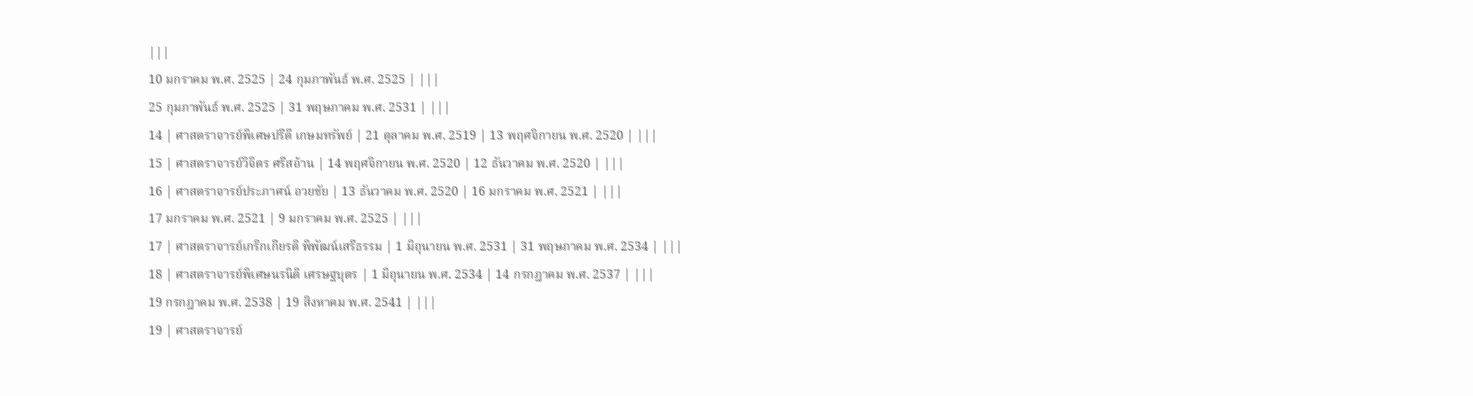|||
10 มกราคม พ.ศ. 2525 | 24 กุมภาพันธ์ พ.ศ. 2525 | |||
25 กุมภาพันธ์ พ.ศ. 2525 | 31 พฤษภาคม พ.ศ. 2531 | |||
14 | ศาสตราจารย์พิเศษปรีดี เกษมทรัพย์ | 21 ตุลาคม พ.ศ. 2519 | 13 พฤศจิกายน พ.ศ. 2520 | |||
15 | ศาสตราจารย์วิจิตร ศรีสอ้าน | 14 พฤศจิกายน พ.ศ. 2520 | 12 ธันวาคม พ.ศ. 2520 | |||
16 | ศาสตราจารย์ประภาศน์ อวยชัย | 13 ธันวาคม พ.ศ. 2520 | 16 มกราคม พ.ศ. 2521 | |||
17 มกราคม พ.ศ. 2521 | 9 มกราคม พ.ศ. 2525 | |||
17 | ศาสตราจารย์เกริกเกียรติ พิพัฒน์เสรีธรรม | 1 มิถุนายน พ.ศ. 2531 | 31 พฤษภาคม พ.ศ. 2534 | |||
18 | ศาสตราจารย์พิเศษนรนิติ เศรษฐบุตร | 1 มิถุนายน พ.ศ. 2534 | 14 กรกฎาคม พ.ศ. 2537 | |||
19 กรกฎาคม พ.ศ. 2538 | 19 สิงหาคม พ.ศ. 2541 | |||
19 | ศาสตราจารย์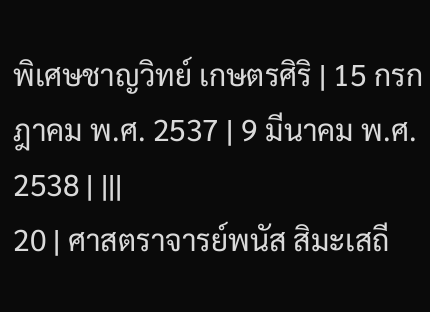พิเศษชาญวิทย์ เกษตรศิริ | 15 กรกฎาคม พ.ศ. 2537 | 9 มีนาคม พ.ศ. 2538 | |||
20 | ศาสตราจารย์พนัส สิมะเสถี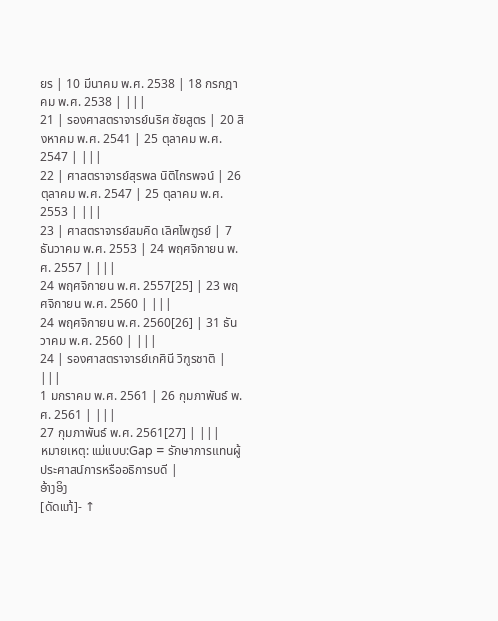ยร | 10 มีนาคม พ.ศ. 2538 | 18 กรกฎาคม พ.ศ. 2538 | |||
21 | รองศาสตราจารย์นริศ ชัยสูตร | 20 สิงหาคม พ.ศ. 2541 | 25 ตุลาคม พ.ศ. 2547 | |||
22 | ศาสตราจารย์สุรพล นิติไกรพจน์ | 26 ตุลาคม พ.ศ. 2547 | 25 ตุลาคม พ.ศ. 2553 | |||
23 | ศาสตราจารย์สมคิด เลิศไพฑูรย์ | 7 ธันวาคม พ.ศ. 2553 | 24 พฤศจิกายน พ.ศ. 2557 | |||
24 พฤศจิกายน พ.ศ. 2557[25] | 23 พฤศจิกายน พ.ศ. 2560 | |||
24 พฤศจิกายน พ.ศ. 2560[26] | 31 ธันวาคม พ.ศ. 2560 | |||
24 | รองศาสตราจารย์เกศินี วิฑูรชาติ | |||
1 มกราคม พ.ศ. 2561 | 26 กุมภาพันธ์ พ.ศ. 2561 | |||
27 กุมภาพันธ์ พ.ศ. 2561[27] | |||
หมายเหตุ: ແມ່ແບບ:Gap = รักษาการแทนผู้ประศาสน์การหรืออธิการบดี |
ອ້າງອິງ
[ດັດແກ້]- ↑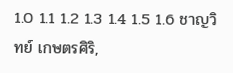1.0 1.1 1.2 1.3 1.4 1.5 1.6 ชาญวิทย์ เกษตรศิริ,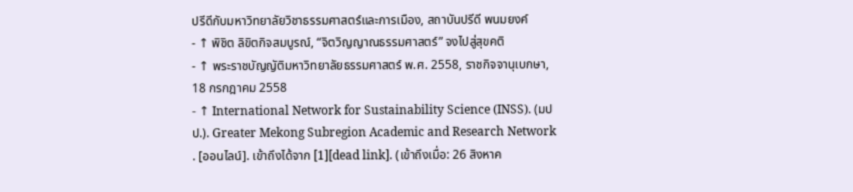ปรีดีกับมหาวิทยาลัยวิชาธรรมศาสตร์และการเมือง, สถาบันปรีดี พนมยงค์
- ↑ พิชิต ลิขิตกิจสมบูรณ์, “จิตวิญญาณธรรมศาสตร์” จงไปสู่สุขคติ
- ↑ พระราชบัญญัติมหาวิทยาลัยธรรมศาสตร์ พ.ศ. 2558, ราชกิจจานุเบกษา, 18 กรกฎาคม 2558
- ↑ International Network for Sustainability Science (INSS). (มปป.). Greater Mekong Subregion Academic and Research Network . [ออนไลน์]. เข้าถึงได้จาก [1][dead link]. (เข้าถึงเมื่อ: 26 สิงหาค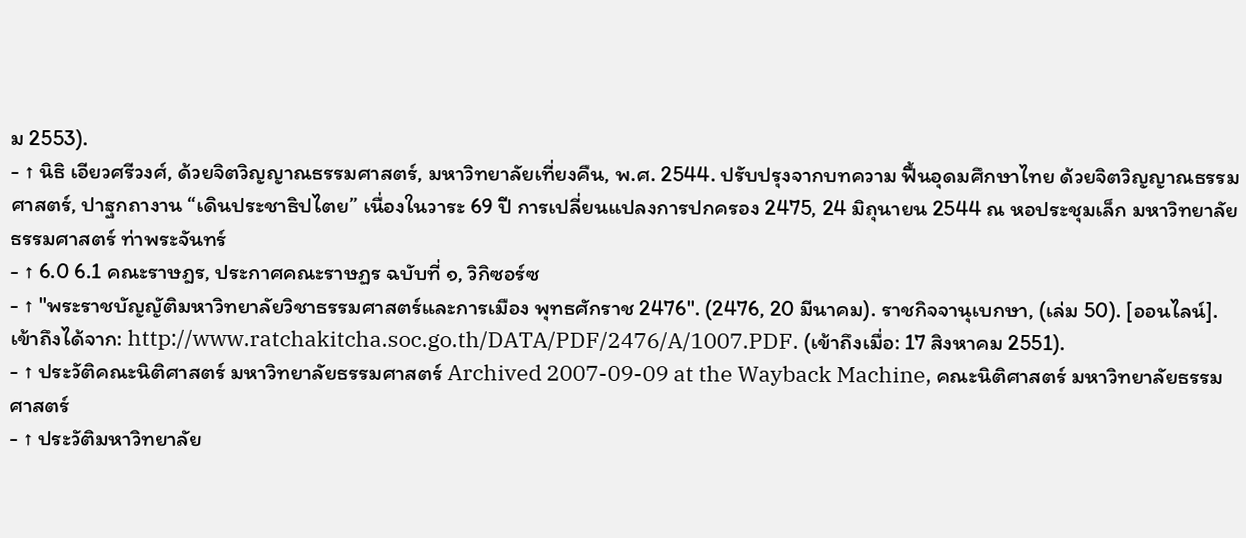ม 2553).
- ↑ นิธิ เอียวศรีวงศ์, ด้วยจิตวิญญาณธรรมศาสตร์, มหาวิทยาลัยเที่ยงคืน, พ.ศ. 2544. ปรับปรุงจากบทความ ฟื้นอุดมศึกษาไทย ด้วยจิตวิญญาณธรรมศาสตร์, ปาฐกถางาน “เดินประชาธิปไตย” เนื่องในวาระ 69 ปี การเปลี่ยนแปลงการปกครอง 2475, 24 มิถุนายน 2544 ณ หอประชุมเล็ก มหาวิทยาลัยธรรมศาสตร์ ท่าพระจันทร์
- ↑ 6.0 6.1 คณะราษฎร, ประกาศคณะราษฏร ฉบับที่ ๑, วิกิซอร์ซ
- ↑ "พระราชบัญญัติมหาวิทยาลัยวิชาธรรมศาสตร์และการเมือง พุทธศักราช 2476". (2476, 20 มีนาคม). ราชกิจจานุเบกษา, (เล่ม 50). [ออนไลน์]. เข้าถึงได้จาก: http://www.ratchakitcha.soc.go.th/DATA/PDF/2476/A/1007.PDF. (เข้าถึงเมื่อ: 17 สิงหาคม 2551).
- ↑ ประวัติคณะนิติศาสตร์ มหาวิทยาลัยธรรมศาสตร์ Archived 2007-09-09 at the Wayback Machine, คณะนิติศาสตร์ มหาวิทยาลัยธรรมศาสตร์
- ↑ ประวัติมหาวิทยาลัย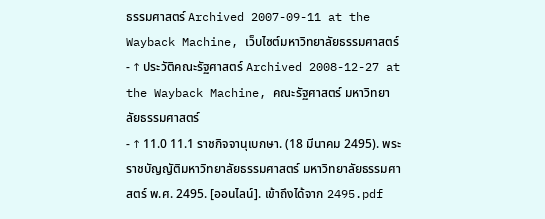ธรรมศาสตร์ Archived 2007-09-11 at the Wayback Machine, เว็บไซต์มหาวิทยาลัยธรรมศาสตร์
- ↑ ประวัติคณะรัฐศาสตร์ Archived 2008-12-27 at the Wayback Machine, คณะรัฐศาสตร์ มหาวิทยาลัยธรรมศาสตร์
- ↑ 11.0 11.1 ราชกิจจานุเบกษา. (18 มีนาคม 2495). พระราชบัญญัติมหาวิทยาลัยธรรมศาสตร์ มหาวิทยาลัยธรรมศาสตร์ พ.ศ. 2495. [ออนไลน์]. เข้าถึงได้จาก 2495.pdf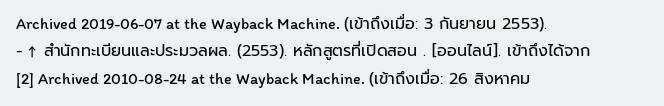Archived 2019-06-07 at the Wayback Machine. (เข้าถึงเมื่อ: 3 กันยายน 2553).
- ↑ สำนักทะเบียนและประมวลผล. (2553). หลักสูตรที่เปิดสอน . [ออนไลน์]. เข้าถึงได้จาก [2] Archived 2010-08-24 at the Wayback Machine. (เข้าถึงเมื่อ: 26 สิงหาคม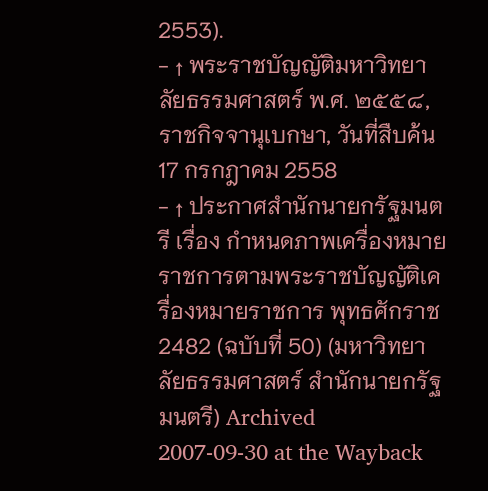2553).
- ↑ พระราชบัญญัติมหาวิทยาลัยธรรมศาสตร์ พ.ศ. ๒๕๕๘, ราชกิจจานุเบกษา, วันที่สืบค้น 17 กรกฎาคม 2558
- ↑ ประกาศสำนักนายกรัฐมนตรี เรื่อง กำหนดภาพเครื่องหมายราชการตามพระราชบัญญัติเครื่องหมายราชการ พุทธศักราช 2482 (ฉบับที่ 50) (มหาวิทยาลัยธรรมศาสตร์ สำนักนายกรัฐมนตรี) Archived 2007-09-30 at the Wayback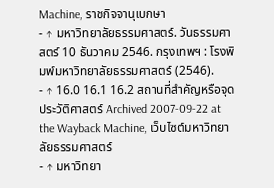Machine, ราชกิจจานุเบกษา
- ↑ มหาวิทยาลัยธรรมศาสตร์. วันธรรมศาสตร์ 10 ธันวาคม 2546. กรุงเทพฯ : โรงพิมพ์มหาวิทยาลัยธรรมศาสตร์ (2546).
- ↑ 16.0 16.1 16.2 สถานที่สำคัญหรือจุดประวัติศาสตร์ Archived 2007-09-22 at the Wayback Machine, เว็บไซต์มหาวิทยาลัยธรรมศาสตร์
- ↑ มหาวิทยา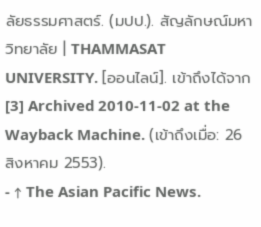ลัยธรรมศาสตร์. (มปป.). สัญลักษณ์มหาวิทยาลัย | THAMMASAT UNIVERSITY. [ออนไลน์]. เข้าถึงได้จาก [3] Archived 2010-11-02 at the Wayback Machine. (เข้าถึงเมื่อ: 26 สิงหาคม 2553).
- ↑ The Asian Pacific News.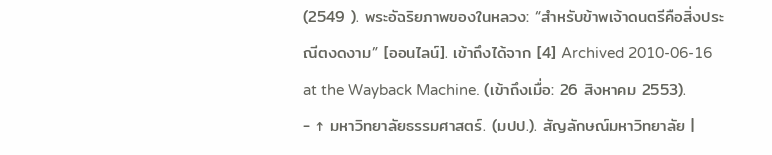(2549 ). พระอัฉริยภาพของในหลวง: “สำหรับข้าพเจ้าดนตรีคือสิ่งประณีตงดงาม” [ออนไลน์]. เข้าถึงได้จาก [4] Archived 2010-06-16 at the Wayback Machine. (เข้าถึงเมื่อ: 26 สิงหาคม 2553).
- ↑ มหาวิทยาลัยธรรมศาสตร์. (มปป.). สัญลักษณ์มหาวิทยาลัย |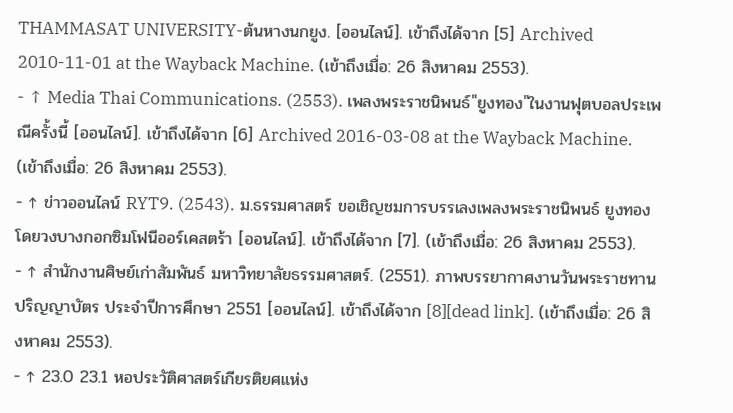THAMMASAT UNIVERSITY-ต้นหางนกยูง. [ออนไลน์]. เข้าถึงได้จาก [5] Archived 2010-11-01 at the Wayback Machine. (เข้าถึงเมื่อ: 26 สิงหาคม 2553).
- ↑ Media Thai Communications. (2553). เพลงพระราชนิพนธ์"ยูงทอง"ในงานฟุตบอลประเพณีครั้งนี้ [ออนไลน์]. เข้าถึงได้จาก [6] Archived 2016-03-08 at the Wayback Machine. (เข้าถึงเมื่อ: 26 สิงหาคม 2553).
- ↑ ข่าวออนไลน์ RYT9. (2543). ม.ธรรมศาสตร์ ขอเชิญชมการบรรเลงเพลงพระราชนิพนธ์ ยูงทอง โดยวงบางกอกซิมโฟนีออร์เคสตร้า [ออนไลน์]. เข้าถึงได้จาก [7]. (เข้าถึงเมื่อ: 26 สิงหาคม 2553).
- ↑ สำนักงานศิษย์เก่าสัมพันธ์ มหาวิทยาลัยธรรมศาสตร์. (2551). ภาพบรรยากาศงานวันพระราชทานปริญญาบัตร ประจำปีการศึกษา 2551 [ออนไลน์]. เข้าถึงได้จาก [8][dead link]. (เข้าถึงเมื่อ: 26 สิงหาคม 2553).
- ↑ 23.0 23.1 หอประวัติศาสตร์เกียรติยศแห่ง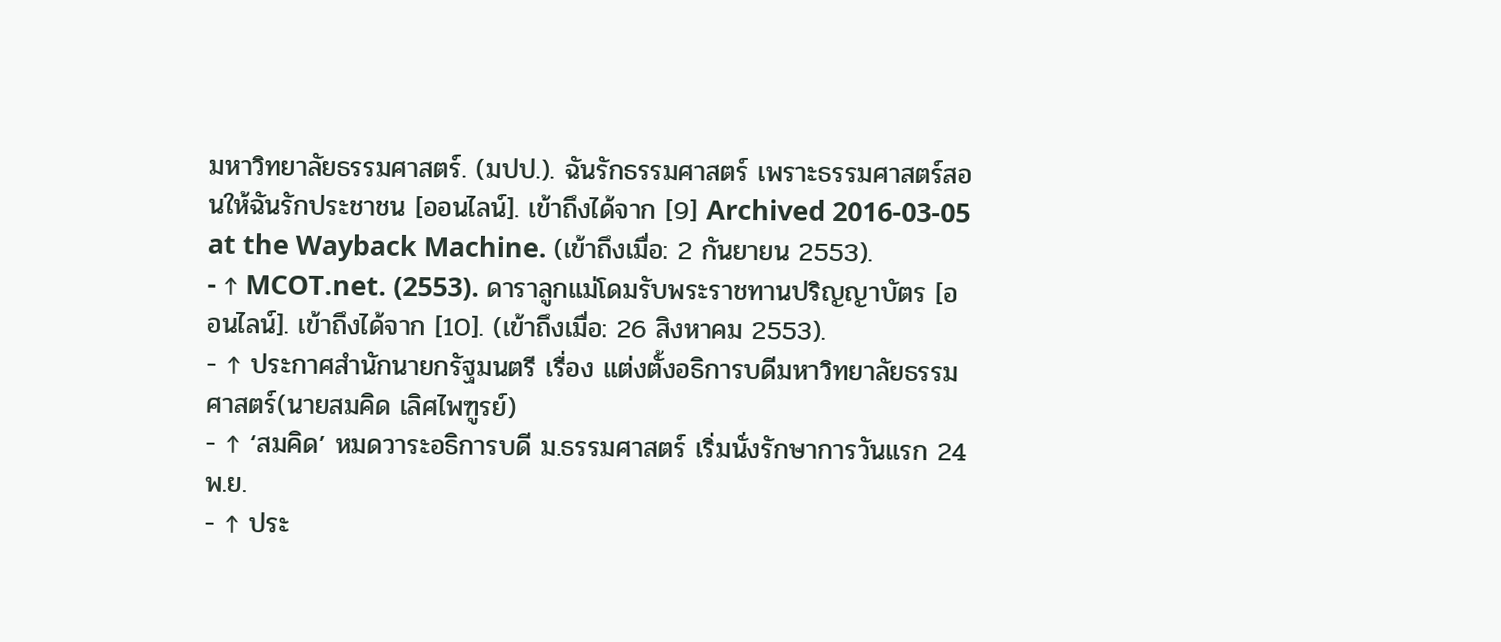มหาวิทยาลัยธรรมศาสตร์. (มปป.). ฉันรักธรรมศาสตร์ เพราะธรรมศาสตร์สอนให้ฉันรักประชาชน [ออนไลน์]. เข้าถึงได้จาก [9] Archived 2016-03-05 at the Wayback Machine. (เข้าถึงเมื่อ: 2 กันยายน 2553).
- ↑ MCOT.net. (2553). ดาราลูกแม่โดมรับพระราชทานปริญญาบัตร [ออนไลน์]. เข้าถึงได้จาก [10]. (เข้าถึงเมื่อ: 26 สิงหาคม 2553).
- ↑ ประกาศสํานักนายกรัฐมนตรี เรื่อง แต่งตั้งอธิการบดีมหาวิทยาลัยธรรมศาสตร์(นายสมคิด เลิศไพฑูรย์)
- ↑ ‘สมคิด’ หมดวาระอธิการบดี ม.ธรรมศาสตร์ เริ่มนั่งรักษาการวันแรก 24 พ.ย.
- ↑ ประ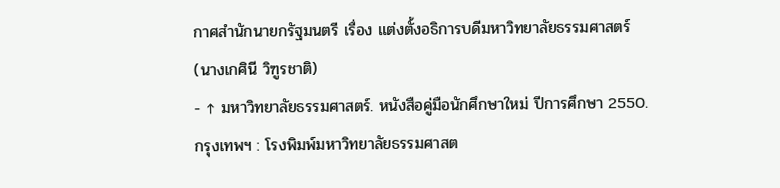กาศสํานักนายกรัฐมนตรี เรื่อง แต่งตั้งอธิการบดีมหาวิทยาลัยธรรมศาสตร์(นางเกศินี วิฑูรชาติ)
- ↑ มหาวิทยาลัยธรรมศาสตร์. หนังสือคู่มือนักศึกษาใหม่ ปีการศึกษา 2550. กรุงเทพฯ : โรงพิมพ์มหาวิทยาลัยธรรมศาสต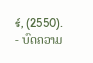ร์, (2550).
- ບົດຄວາມ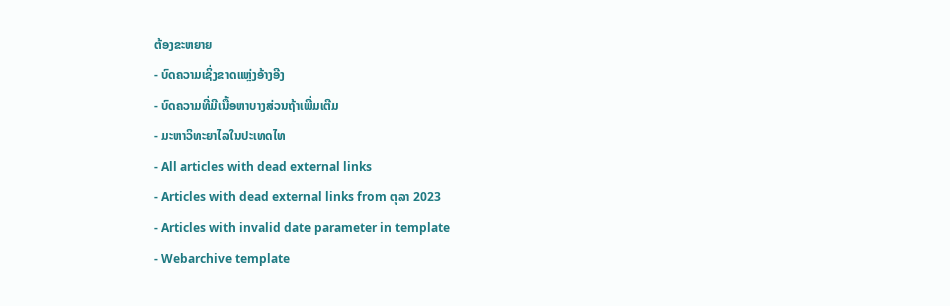ຕ້ອງຂະຫຍາຍ
- ບົດຄວາມເຊິ່ງຂາດແຫຼ່ງອ້າງອີງ
- ບົດຄວາມທີ່ມີເນື້ອຫາບາງສ່ວນຖ້າເພີ່ມເຕີມ
- ມະຫາວິທະຍາໄລໃນປະເທດໄທ
- All articles with dead external links
- Articles with dead external links from ຕຸລາ 2023
- Articles with invalid date parameter in template
- Webarchive template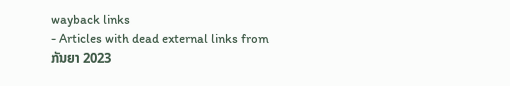wayback links
- Articles with dead external links from ກັນຍາ 2023